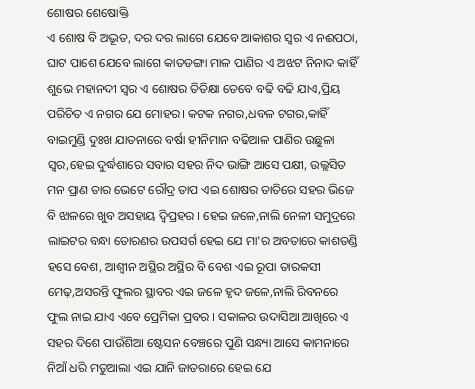ଶୋଷର ଶେଷୋକ୍ତି
ଏ ଶୋଷ ବି ଅଦ୍ଭୂତ, ଦର ଦର ଲାଗେ ଯେବେ ଆକାଶର ସ୍ୱର ଏ ନଈପଠା, ଘାଟ ପାଶେ ଯେବେ ଲାଗେ କାତଡଙ୍ଗା ମାଳ ପାଣିର ଏ ଅଝଟ ନିନାଦ କାହିଁ ଶୁଭେ ମହାନଦୀ ସ୍ୱର ଏ ଶୋଷର ତିତିକ୍ଷା ତେବେ ବଢି ବଢି ଯାଏ,ପ୍ରିୟ ପରିଚିତ ଏ ନଗର ଯେ ମୋହର। କଟକ ନଗର,ଧବଳ ଟଗର,କାହିଁ ବାଇମୁଣ୍ଡି ଦୁଃଖ ଯାତନାରେ ବର୍ଷା ହୀନିମାନ ବଢିଆଳ ପାଣିର ଉଛୁଳା ସ୍ୱର,ହେଇ ଦୁର୍ଦ୍ଧଶାରେ ସବାର ସହର ନିଦ ଭାଙ୍ଗି ଆସେ ପକ୍ଷୀ, ଉଲ୍ଲସିତ ମନ ପ୍ରାଣ ତାର ଭେଟେ ରୌଦ୍ର ତାପ ଏଇ ଶୋଷର ତାତିରେ ସହର ଭିଜେ ବି ଝାଳରେ ଖୁବ ଅସହାୟ ଦ୍ୱିପ୍ରହର । ହେଇ ଜଳେ,ନାଲି ନେଳୀ ସମୁଦ୍ରରେ ଲାଇଟର ବନ୍ଧା ତୋରଣର ଉପସର୍ଗ ହେଇ ଯେ ମା'ର ଅବତାରେ କାଶତଣ୍ଡି ହସେ ବେଶ, ଆଶ୍ବୀନ ଅସ୍ଥିର ଅସ୍ଥିର ବି ବେଶ ଏଇ ରୂପା ତାରକସୀ ମେଢ଼,ଅସରନ୍ତି ଫୁଲର ସ୍ଥାବର ଏଇ ଜଳେ ହୃଦ ଜଳେ,ନାଲି ରିବନରେ ଫୁଲ ନାଇ ଯାଏ ଏବେ ପ୍ରେମିକା ପ୍ରବର । ସକାଳର ଉଦାସିଆ ଆଖିରେ ଏ ସହର ଦିଶେ ପାଉଁଶିଆ ଷ୍ଟେସନ ବେଞ୍ଚରେ ପୁଣି ସନ୍ଧ୍ୟା ଆସେ କାମନାରେ ନିଆଁ ଧରି ମତୁଆଲା ଏଇ ଯାନି ଜାତରାରେ ହେଇ ଯେ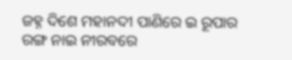ଜହ୍ନ ଦିଶେ ମହାନଦୀ ପାଣିରେ ଇ ରୂପାର ରଙ୍ଗ ନାଇ ନୀରବରେ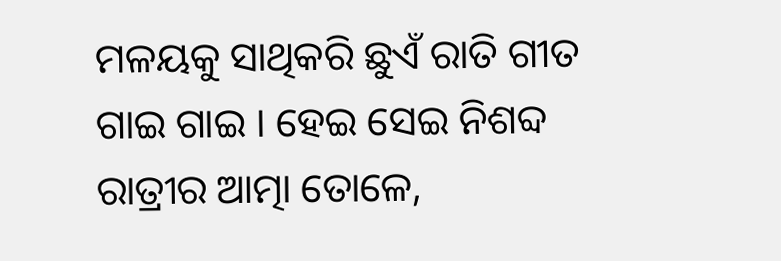ମଳୟକୁ ସାଥିକରି ଛୁଏଁ ରାତି ଗୀତ ଗାଇ ଗାଇ । ହେଇ ସେଇ ନିଶବ୍ଦ ରାତ୍ରୀର ଆତ୍ମା ତୋଳେ,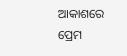ଆକାଶରେ ପ୍ରେମ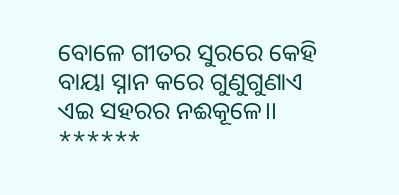ବୋଳେ ଗୀତର ସୁରରେ କେହି ବାୟା ସ୍ନାନ କରେ ଗୁଣୁଗୁଣାଏ ଏଇ ସହରର ନଈକୂଳେ।। ******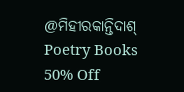@ମିହୀରକାନ୍ତିଦାଶ୍
Poetry Books 50% Off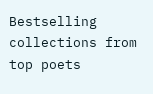Bestselling collections from top poets